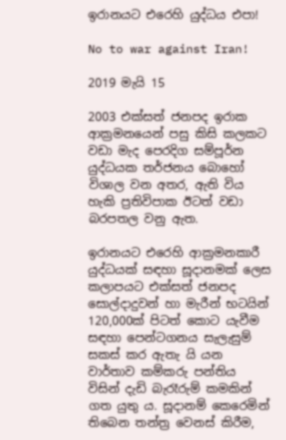ඉරානයට එරෙහි යුද්ධය එපා!

No to war against Iran!

2019 මැයි 15

2003 එක්සත් ජනපද ඉරාක ආක්‍රමනයෙන් පසු කිසි කලකට වඩා මැද පෙරදිග සම්පූර්න යුද්ධයක තර්ජනය බොහෝ විශාල වන අතර, ඇති විය හැකි ප්‍රතිවිපාක ඊටත් වඩා බරපතල වනු ඇත.

ඉරානයට එරෙහි ආක්‍රමනකාරී යුද්ධයක් සඳහා සූදානමක් ලෙස කලාපයට එක්සත් ජනපද සොල්දාදුවන් හා මැරීන් භටයින් 120,000ක් පිටත් කොට යැවීම සඳහා පෙන්ටගනය සැලැසුම් සකස් කර ඇතැ යි යන වාර්තාව කම්කරු පන්තිය විසින් දැඩි බැරෑරුම් කමකින් ගත යුතු ය. සූදානම් කෙරෙමින් තිබෙන තන්ත්‍ර වෙනස් කිරීම,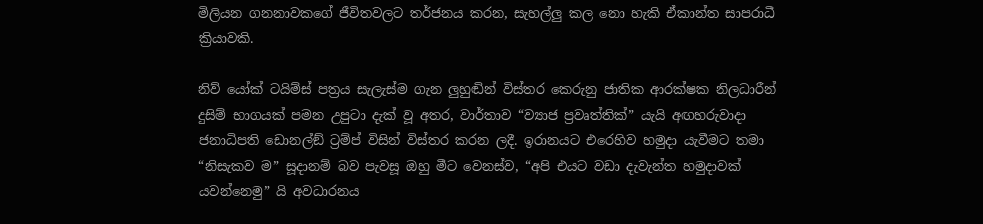මිලියන ගනනාවකගේ ජීවිතවලට තර්ජනය කරන, සැහල්ලු කල නො හැකි ඒකාන්ත සාපරාධී ක්‍රියාවකි.

නිව් යෝක් ටයිම්ස් පත්‍රය සැලැස්ම ගැන ලුහුඬින් විස්තර කෙරුනු ජාතික ආරක්ෂක නිලධාරීන් දුසිම් භාගයක් පමන උපුටා දැක් වූ අතර, වාර්තාව “ව්‍යාජ ප්‍රවෘත්තික්” යැයි අඟහරුවාදා ජනාධිපති ඩොනල්ඞ් ට්‍රම්ප් විසින් විස්තර කරන ලදී. ඉරානයට එරෙහිව හමුදා යැවීමට තමා “නිසැකව ම” සූදානම් බව පැවසූ ඔහු මීට වෙනස්ව, “අපි එයට වඩා දැවැන්ත හමුදාවක් යවන්නෙමු” යි අවධාරනය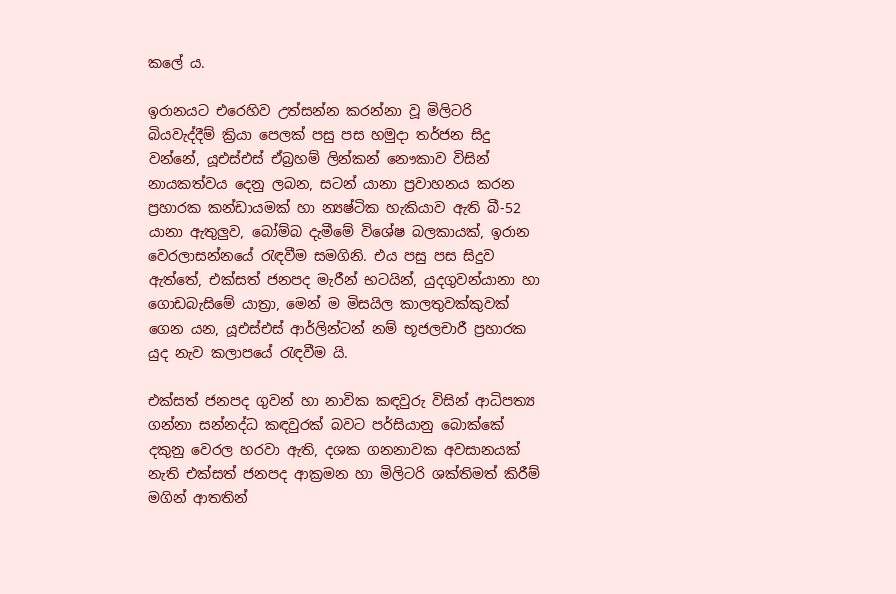කලේ ය.

ඉරානයට එරෙහිව උත්සන්න කරන්නා වූ මිලිටරි බියවැද්දීම් ක්‍රියා පෙලක් පසු පස හමුදා තර්ජන සිදු වන්නේ, යූඑස්එස් ඒබ්‍රහම් ලින්කන් නෞකාව විසින් නායකත්වය දෙනු ලබන, සටන් යානා ප්‍රවාහනය කරන ප්‍රහාරක කන්ඩායමක් හා න්‍යෂ්ටික හැකියාව ඇති බී-52 යානා ඇතුලුව, බෝම්බ දැමීමේ විශේෂ බලකායක්, ඉරාන වෙරලාසන්නයේ රැඳවීම සමගිනි. එය පසු පස සිදුව ඇත්තේ, එක්සත් ජනපද මැරීන් භටයින්, යුදගුවන්යානා හා ගොඩබැසිමේ යාත්‍රා, මෙන් ම මිසයිල කාලතුවක්කුවක් ගෙන යන, යූඑස්එස් ආර්ලින්ටන් නම් භූජලචාරී ප්‍රහාරක යුද නැව කලාපයේ රැඳවීම යි.

එක්සත් ජනපද ගුවන් හා නාවික කඳවුරු විසින් ආධිපත්‍ය ගන්නා සන්නද්ධ කඳවුරක් බවට පර්සියානු බොක්කේ දකුනු වෙරල හරවා ඇති, දශක ගනනාවක අවසානයක් නැති එක්සත් ජනපද ආක්‍රමන හා මිලිටරි ශක්තිමත් කිරීම් මගින් ආතතින්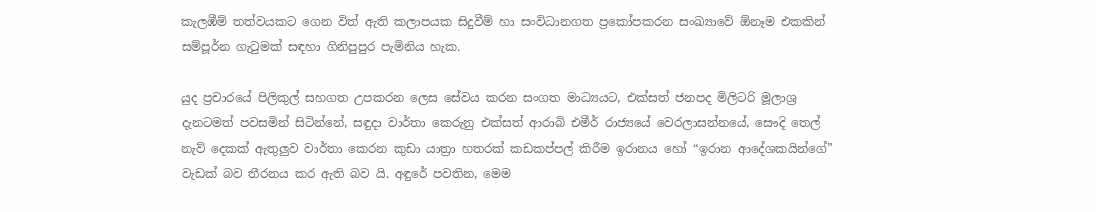කැලඹීම් තත්වයකට ගෙන විත් ඇති කලාපයක සිදුවීම් හා සංවිධානගත ප්‍රකෝපකරන සංඛ්‍යාවේ ඕනෑම එකකින් සම්පූර්න ගැටුමක් සඳහා ගිනිපුපුර පැමිනිය හැක.

යුද ප්‍රචාරයේ පිලිකුල් සහගත උපකරන ලෙස සේවය කරන සංගත මාධ්‍යයට, එක්සත් ජනපද මිලිටරි මූලාශ්‍ර දැනටමත් පවසමින් සිටින්නේ, සඳුදා වාර්තා කෙරුනු එක්සත් ආරාබි එමීර් රාජ්‍යයේ වෙරලාසන්නයේ, සෞදි තෙල් නැව් දෙකක් ඇතුලුව වාර්තා කෙරන කුඩා යාත්‍රා හතරක් කඩකප්පල් කිරීම ඉරානය හෝ “ඉරාන ආදේශකයින්ගේ” වැඩක් බව තීරනය කර ඇති බව යි. අඳුරේ පවතින, මෙම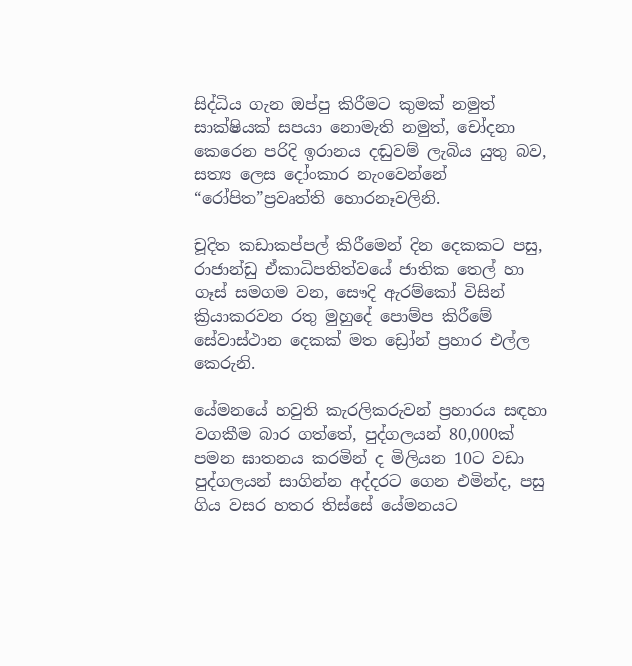සිද්ධිය ගැන ඔප්පු කිරීමට කුමක් නමුත් සාක්ෂියක් සපයා නොමැති නමුත්, චෝදනා කෙරෙන පරිදි ඉරානය දඬුවම් ලැබිය යුතු බව, සත්‍ය ලෙස දෝංකාර නැංවෙන්නේ “රෝපිත”ප්‍රවෘත්ති හොරනෑවලිනි.

චූදිත කඩාකප්පල් කිරීමෙන් දින දෙකකට පසු, රාජාන්ඩු ඒකාධිපතිත්වයේ ජාතික තෙල් හා ගෑස් සමගම වන, සෞදි ඇරම්කෝ විසින් ක්‍රියාකරවන රතු මුහුදේ පොම්ප කිරීමේ සේවාස්ථාන දෙකක් මත ඩ්‍රෝන් ප්‍රහාර එල්ල කෙරුනි.

යේමනයේ හවුති කැරලිකරුවන් ප්‍රහාරය සඳහා වගකීම බාර ගත්තේ, පුද්ගලයන් 80,000ක් පමන ඝාතනය කරමින් ද මිලියන 10ට වඩා පුද්ගලයන් සාගින්න අද්දරට ගෙන එමින්ද, පසු ගිය වසර හතර තිස්සේ යේමනයට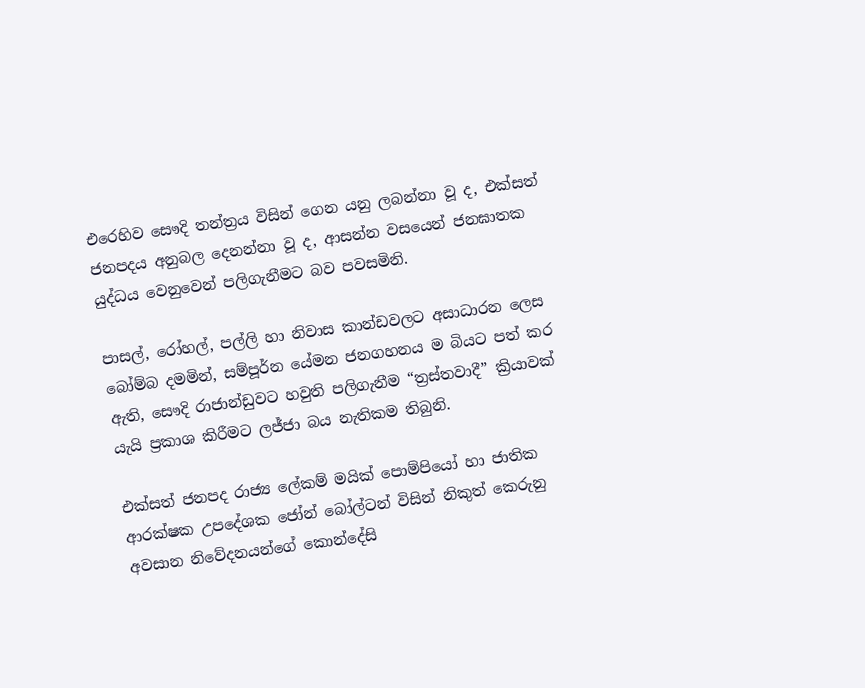එරෙහිව සෞදි තන්ත්‍රය විසින් ගෙන යනු ලබන්නා වූ ද, එක්සත් ජනපදය අනුබල දෙනන්නා වූ ද, ආසන්න වසයෙන් ජනඝාතක යුද්ධය වෙනුවෙන් පලිගැනීමට බව පවසමිනි.

පාසල්, රෝහල්, පල්ලි හා නිවාස කාන්ඩවලට අසාධාරන ලෙස බෝම්බ දමමින්, සම්පූර්න යේමන ජනගහනය ම බියට පත් කර ඇති, සෞදි රාජාන්ඩුවට හවුති පලිගැනීම “ත්‍රස්තවාදී” ක්‍රියාවක් යැයි ප්‍රකාශ කිරීමට ලජ්ජා බය නැතිකම තිබුනි.

එක්සත් ජනපද රාජ්‍ය ලේකම් මයික් පොම්පියෝ හා ජාතික ආරක්ෂක උපදේශක ජෝන් බෝල්ටන් විසින් නිකුත් කෙරුනු අවසාන නිවේදනයන්ගේ කොන්දේසි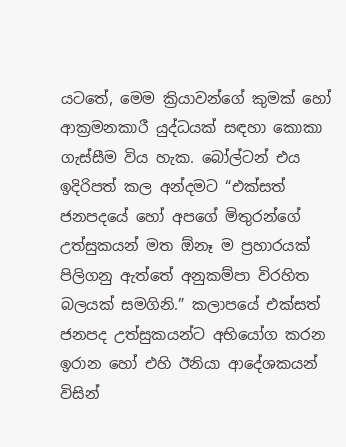යටතේ, මෙම ක්‍රියාවන්ගේ කුමක් හෝ ආක්‍රමනකාරී යුද්ධයක් සඳහා කොකා ගැස්සීම විය හැක. බෝල්ටන් එය ඉදිරිපත් කල අන්දමට “එක්සත් ජනපදයේ හෝ අපගේ මිතුරන්ගේ උත්සුකයන් මත ඕනෑ ම ප්‍රහාරයක් පිලිගනු ඇත්තේ අනුකම්පා විරහිත බලයක් සමගිනි.” කලාපයේ එක්සත් ජනපද උත්සුකයන්ට අභියෝග කරන ඉරාන හෝ එහි ඊනියා ආදේශකයන් විසින්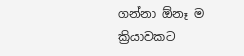ගන්නා ඕනෑ ම ක්‍රියාවකට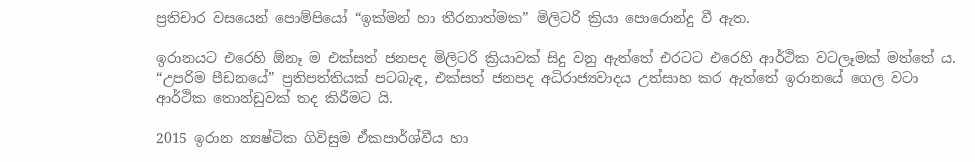ප්‍රතිචාර වසයෙන් පොම්පියෝ “ඉක්මන් හා තීරනාත්මක” මිලිටරි ක්‍රියා පොරොන්දු වී ඇත.

ඉරානයට එරෙහි ඕනෑ ම එක්සත් ජනපද මිලිටරි ක්‍රියාවක් සිදු වනු ඇත්තේ එරටට එරෙහි ආර්ථික වටලෑමක් මත්තේ ය. “උපරිම පීඩනයේ” ප්‍රතිපත්තියක් පටබැඳ, එක්සත් ජනපද අධිරාජ්‍යවාදය උත්සාහ කර ඇත්තේ ඉරානයේ ගෙල වටා ආර්ථික තොන්ඩුවක් තද කිරීමට යි.

2015 ඉරාන න්‍යෂ්ටික ගිවිසුම ඒකපාර්ශ්වීය හා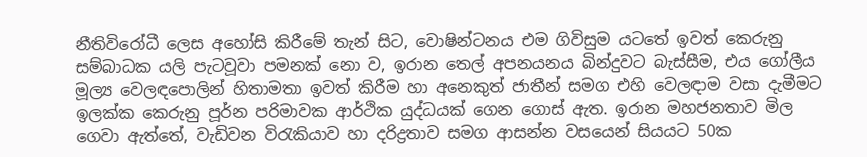නීතිවිරෝධී ලෙස අහෝසි කිරීමේ තැන් සිට, වොෂින්ටනය එම ගිවිසුම යටතේ ඉවත් කෙරුනු සම්බාධක යලි පැටවූවා පමනක් නො ව, ඉරාන තෙල් අපනයනය බින්දුවට බැස්සීම, එය ගෝලීය මූල්‍ය වෙලඳපොලින් හිතාමතා ඉවත් කිරීම හා අනෙකුත් ජාතීන් සමග එහි වෙලඳාම වසා දැමීමට ඉලක්ක කෙරුනු පූර්න පරිමාවක ආර්ථික යුද්ධයක් ගෙන ගොස් ඇත. ඉරාන මහජනතාව මිල ගෙවා ඇත්තේ, වැඩිවන විරැකියාව හා දරිද්‍රතාව සමග ආසන්න වසයෙන් සියයට 50ක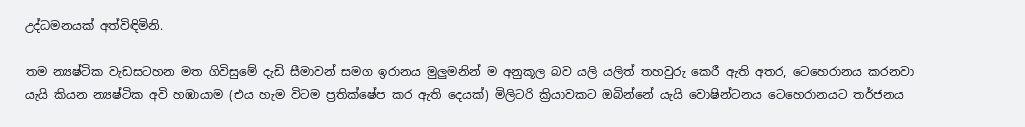උද්ධමනයක් අත්විඳිමිනි.

තම න්‍යෂ්ටික වැඩසටහන මත ගිවිසුමේ දැඩි සීමාවන් සමග ඉරානය මුලුමනින් ම අනුකූල බව යලි යලිත් තහවුරු කෙරී ඇති අතර, ටෙහෙරානය කරනවා යැයි කියන න්‍යෂ්ටික අවි හඹායාම (එය හැම විටම ප්‍රතික්ෂේප කර ඇති දෙයක්) මිලිටරි ක්‍රියාවකට ඔබින්නේ යැයි වොෂින්ටනය ටෙහෙරානයට තර්ජනය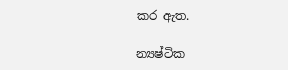කර ඇත.

න්‍යෂ්ටික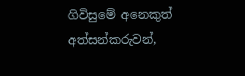ගිවිසුමේ අනෙකුත් අත්සන්කරුවන්,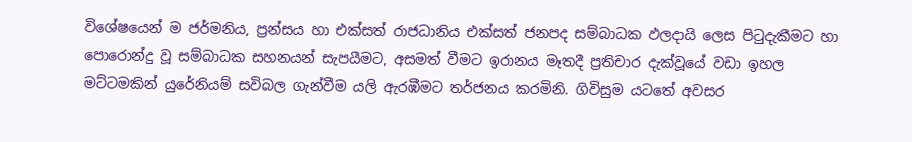විශේෂයෙන් ම ජර්මනිය, ප්‍රන්සය හා එක්සත් රාජධානිය එක්සත් ජනපද සම්බාධක ඵලදායි ලෙස පිටුදැකීමට හා පොරොන්දු වූ සම්බාධක සහනයන් සැපයීමට, අසමත් වීමට ඉරානය මෑතදී ප්‍රතිචාර දැක්වූයේ වඩා ඉහල මට්ටමකින් යුරේනියම් සවිබල ගැන්වීම යලි ඇරඹීමට තර්ජනය කරමිනි. ගිවිසුම යටතේ අවසර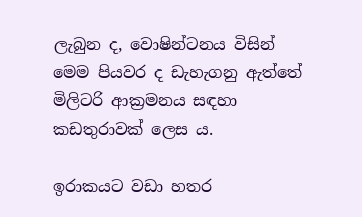ලැබුන ද, වොෂින්ටනය විසින් මෙම පියවර ද ඩැහැගනු ඇත්තේ මිලිටරි ආක්‍රමනය සඳහා කඩතුරාවක් ලෙස ය.

ඉරාකයට වඩා හතර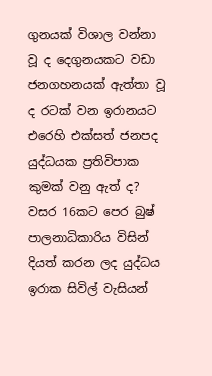ගුනයක් විශාල වන්නා වූ ද දෙගුනයකට වඩා ජනගහනයක් ඇත්තා වූ ද රටක් වන ඉරානයට එරෙහි එක්සත් ජනපද යුද්ධයක ප්‍රතිවිපාක කුමක් වනු ඇත් ද? වසර 16කට පෙර බුෂ් පාලනාධිකාරිය විසින් දියත් කරන ලද යුද්ධය ඉරාක සිවිල් වැසියන්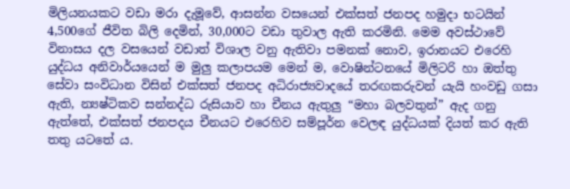මිලියනයකට වඩා මරා දැමූවේ, ආසන්න වසයෙන් එක්සත් ජනපද හමුදා භටයින් 4,500ගේ ජීවිත බිලි දෙමින්, 30,000ට වඩා තුවාල ඇති කරමිනි. මෙම අවස්ථාවේ විනාසය දල වසයෙන් වඩාත් විශාල වනු ඇතිවා පමනක් නොව, ඉරානයට එරෙහි යුද්ධය අනිවාර්යයෙන් ම මුලු කලාපයම මෙන් ම, වොෂින්ටනයේ මිලිටරි හා ඔත්තු සේවා සංවිධාන විසින් එක්සත් ජනපද අධිරාජ්‍යවාදයේ තරඟකරුවන් යැයි හංවඩු ගසා ඇති, න්‍යෂ්ටිකව සන්නද්ධ රුසියාව හා චීනය ඇතුලු “මහා බලවතුන්” ඇද ගනු ඇත්තේ, එක්සත් ජනපදය චීනයට එරෙහිව සම්පූර්න වෙලඳ යුද්ධයක් දියත් කර ඇති තතු යටතේ ය.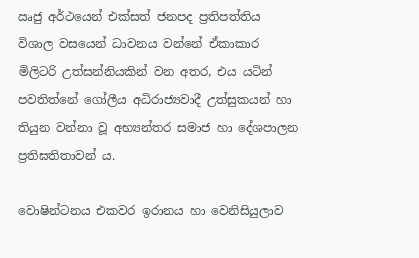ඍජු අර්ථයෙන් එක්සත් ජනපද ප්‍රතිපත්තිය විශාල වසයෙන් ධාවනය වන්නේ ඒකාකාර මිලිටරි උත්සන්නියකින් වන අතර, එය යටින් පවතිත්නේ ගෝලීය අධිරාජ්‍යවාදී උත්සුකයන් හා තියුන වන්නා වූ අභ්‍යන්තර සමාජ හා දේශපාලන ප්‍රතිඝතිතාවන් ය.

වොෂින්ටනය එකවර ඉරානය හා වෙනිසියුලාව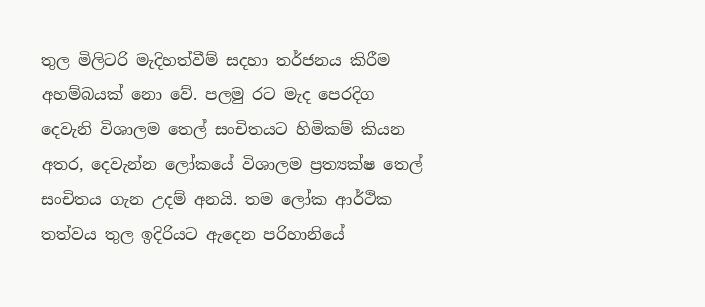තුල මිලිටරි මැදිහත්වීම් සදහා තර්ජනය කිරීම අහම්බයක් නො වේ. පලමු රට මැද පෙරදිග දෙවැනි විශාලම තෙල් සංචිතයට හිමිකම් කියන අතර, දෙවැන්න ලෝකයේ විශාලම ප්‍රත්‍යක්ෂ තෙල් සංචිතය ගැන උදම් අනයි. තම ලෝක ආර්ථික තත්වය තුල ඉදිරියට ඇදෙන පරිහානියේ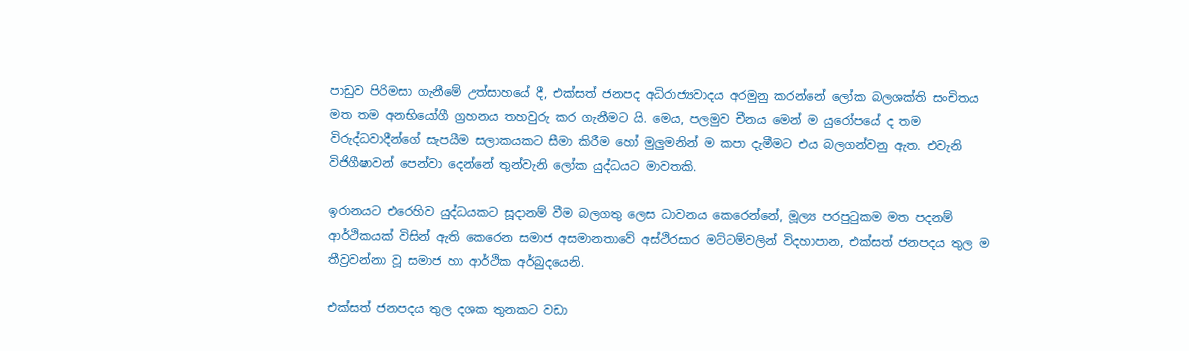පාඩුව පිරිමසා ගැනීමේ උත්සාහයේ දී, එක්සත් ජනපද අධිරාජ්‍යවාදය අරමුනු කරන්නේ ලෝක බලශක්ති සංචිතය මත තම අනභියෝගී ග්‍රහනය තහවුරු කර ගැනීමට යි. මෙය, පලමුව චීනය මෙන් ම යුරෝපයේ ද තම විරුද්ධවාදීන්ගේ සැපයීම සලාකයකට සීමා කිරීම හෝ මුලුමනින් ම කපා දැමීමට එය බලගන්වනු ඇත. එවැනි විජිගීෂාවන් පෙන්වා දෙන්නේ තුන්වැනි ලෝක යුද්ධයට මාවතකි.

ඉරානයට එරෙහිව යුද්ධයකට සූදානම් වීම බලගතු ලෙස ධාවනය කෙරෙන්නේ, මූල්‍ය පරපුටුකම මත පදනම් ආර්ථිකයක් විසින් ඇති කෙරෙන සමාජ අසමානතාවේ අස්ථිරසාර මට්ටම්වලින් විදහාපාන, එක්සත් ජනපදය තුල ම තීව්‍රවන්නා වූ සමාජ හා ආර්ථික අර්බුදයෙනි.

එක්සත් ජනපදය තුල දශක තුනකට වඩා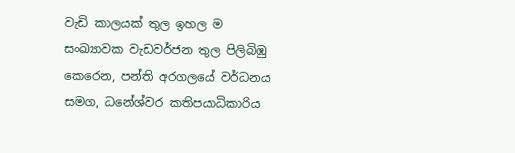වැඩි කාලයක් තුල ඉහල ම සංඛ්‍යාවක වැඩවර්ජන තුල පිලිබිඹු කෙරෙන, පන්ති අරගලයේ වර්ධනය සමග, ධනේශ්වර කතිපයාධිකාරිය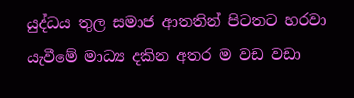යුද්ධය තුල සමාජ ආතතින් පිටතට හරවා යැවීමේ මාධ්‍ය දකින අතර ම වඩ වඩා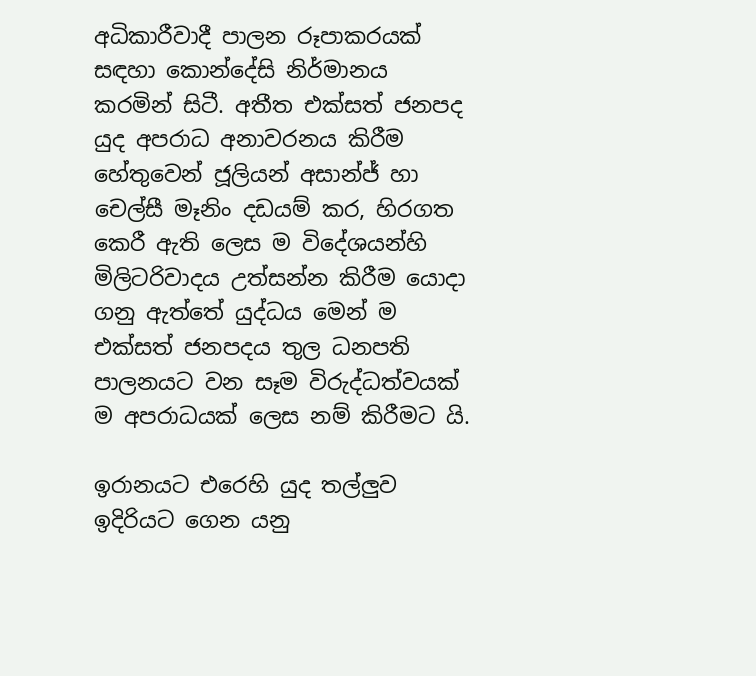අධිකාරීවාදී පාලන රූපාකරයක් සඳහා කොන්දේසි නිර්මානය කරමින් සිටී. අතීත එක්සත් ජනපද යුද අපරාධ අනාවරනය කිරීම හේතුවෙන් ජූලියන් අසාන්ජ් හා චෙල්සී මෑනිං දඩයම් කර, හිරගත කෙරී ඇති ලෙස ම විදේශයන්හි මිලිටරිවාදය උත්සන්න කිරීම යොදා ගනු ඇත්තේ යුද්ධය මෙන් ම එක්සත් ජනපදය තුල ධනපති පාලනයට වන සෑම විරුද්ධත්වයක් ම අපරාධයක් ලෙස නම් කිරීමට යි.

ඉරානයට එරෙහි යුද තල්ලුව ඉදිරියට ගෙන යනු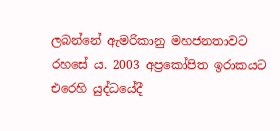ලබන්නේ ඇමරිකානු මහජනතාවට රහසේ ය. 2003 අප්‍රකෝපිත ඉරාකයට එරෙහි යුද්ධයේදී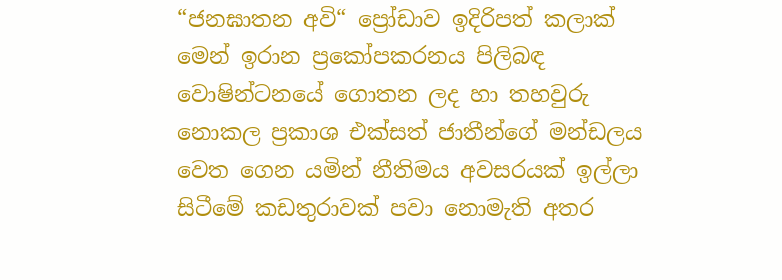“ජනඝාතන අවි“ ප්‍රෝඩාව ඉදිරිපත් කලාක් මෙන් ඉරාන ප්‍රකෝපකරනය පිලිබඳ වොෂින්ටනයේ ගොතන ලද හා තහවුරු නොකල ප්‍රකාශ එක්සත් ජාතීන්ගේ මන්ඩලය වෙත ගෙන යමින් නීතිමය අවසරයක් ඉල්ලා සිටීමේ කඩතුරාවක් පවා නොමැති අතර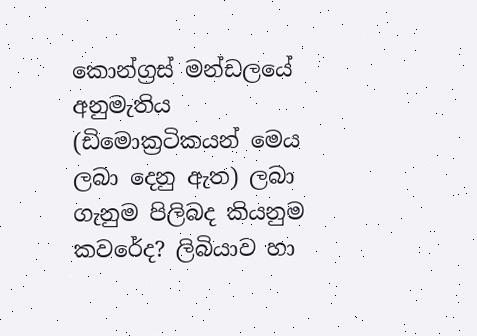කොන්ග්‍රස් මන්ඩලයේ අනුමැතිය (ඩිමොක්‍රටිකයන් මෙය ලබා දෙනු ඇත) ලබා ගැනුම පිලිබද කියනුම කවරේද? ලිබියාව හා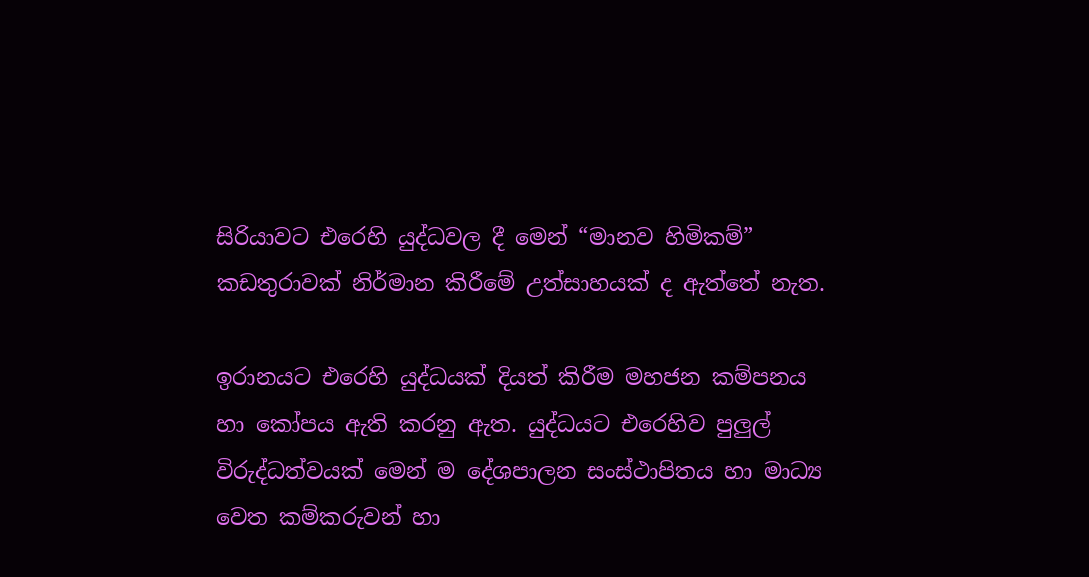සිරියාවට එරෙහි යුද්ධවල දී මෙන් “මානව හිමිකම්” කඩතුරාවක් නිර්මාන කිරීමේ උත්සාහයක් ද ඇත්තේ නැත.

ඉරානයට එරෙහි යුද්ධයක් දියත් කිරීම මහජන කම්පනය හා කෝපය ඇති කරනු ඇත. යුද්ධයට එරෙහිව පුලුල් විරුද්ධත්වයක් මෙන් ම දේශපාලන සංස්ථාපිතය හා මාධ්‍ය වෙත කම්කරුවන් හා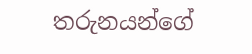තරුනයන්ගේ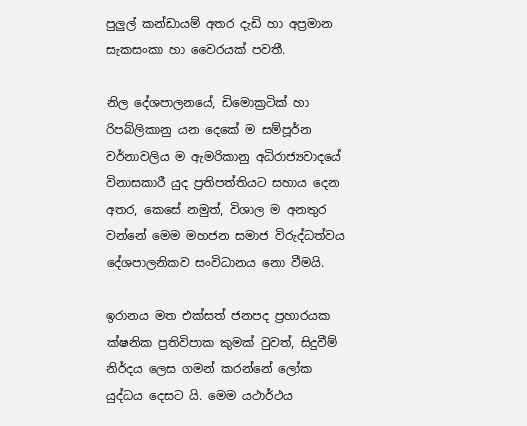පුලුල් කන්ඩායම් අතර දැඩි හා අප්‍රමාන සැකසංකා හා වෛරයක් පවතී.

නිල දේශපාලනයේ, ඩිමොක්‍රටික් හා රිපබ්ලිකානු යන දෙකේ ම සම්පූර්න වර්නාවලිය ම ඇමරිකානු අධිරාජ්‍යවාදයේ විනාසකාරී යුද ප්‍රතිපත්තියට සහාය දෙන අතර, කෙසේ නමුත්, විශාල ම අනතුර වන්නේ මෙම මහජන සමාජ විරුද්ධත්වය දේශපාලනිකව සංවිධානය නො වීමයි.

ඉරානය මත එක්සත් ජනපද ප්‍රහාරයක ක්ෂනික ප්‍රතිවිපාක කුමක් වුවත්, සිදුවීම් නිර්දය ලෙස ගමන් කරන්නේ ලෝක යුද්ධය දෙසට යි. මෙම යථාර්ථය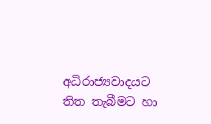අධිරාජ්‍යවාදයට තිත තැබීමට හා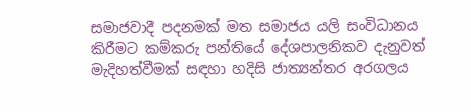සමාජවාදී පදනමක් මත සමාජය යලි සංවිධානය කිරීමට කම්කරු පන්තියේ දේශපාලනිකව දැනුවත් මැදිහත්වීමක් සඳහා හදිසි ජාත්‍යන්තර අරගලය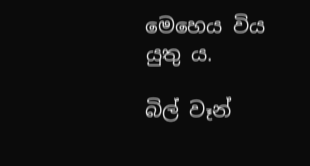මෙහෙය විය යුතු ය.

බිල් වෑන්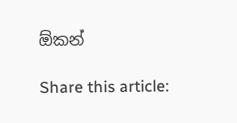ඕකන්

Share this article: